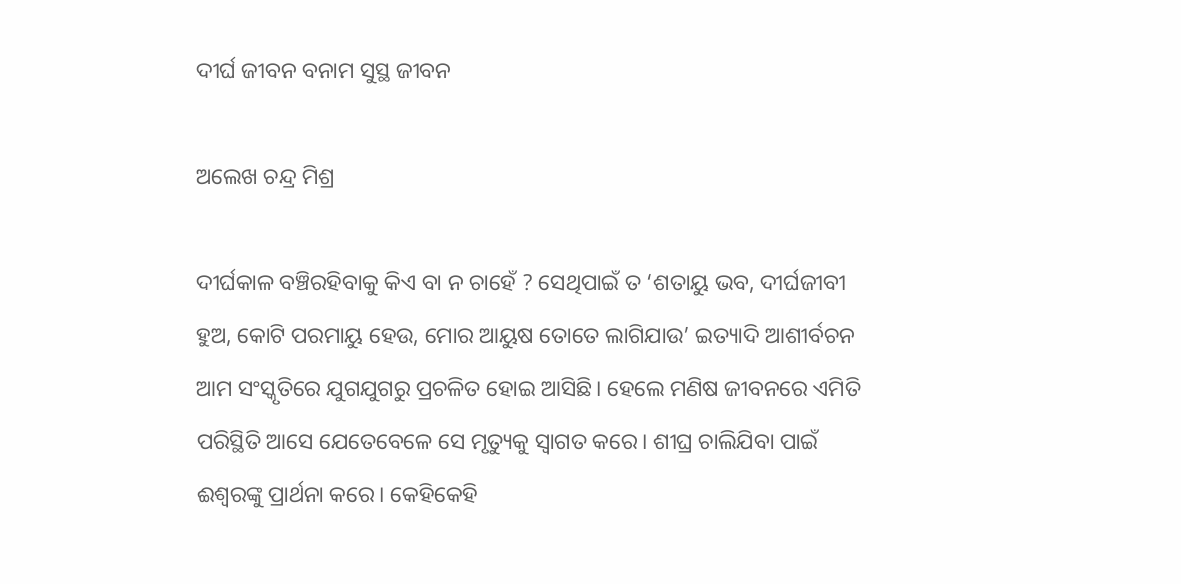ଦୀର୍ଘ ଜୀବନ ବନାମ ସୁସ୍ଥ ଜୀବନ

ଅଲେଖ ଚନ୍ଦ୍ର ମିଶ୍ର

ଦୀର୍ଘକାଳ ବଞ୍ଚିରହିବାକୁ କିଏ ବା ନ ଚାହେଁ ? ସେଥିପାଇଁ ତ ‘ଶତାୟୁ ଭବ, ଦୀର୍ଘଜୀବୀ ହୁଅ, କୋଟି ପରମାୟୁ ହେଉ, ମୋର ଆୟୁଷ ତୋତେ ଲାଗିଯାଉ’ ଇତ୍ୟାଦି ଆଶୀର୍ବଚନ ଆମ ସଂସ୍କୃତିରେ ଯୁଗଯୁଗରୁ ପ୍ରଚଳିତ ହୋଇ ଆସିଛି। ହେଲେ ମଣିଷ ଜୀବନରେ ଏମିତି ପରିସ୍ଥିତି ଆସେ ଯେତେବେଳେ ସେ ମୃତ୍ୟୁକୁ ସ୍ବାଗତ କରେ। ଶୀଘ୍ର ଚାଲିଯିବା ପାଇଁ ଈଶ୍ବରଙ୍କୁ ପ୍ରାର୍ଥନା କରେ। କେହିକେହି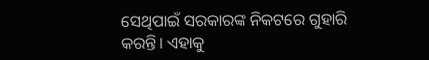ସେଥିପାଇଁ ସରକାରଙ୍କ ନିକଟରେ ଗୁହାରି କରନ୍ତି। ଏହାକୁ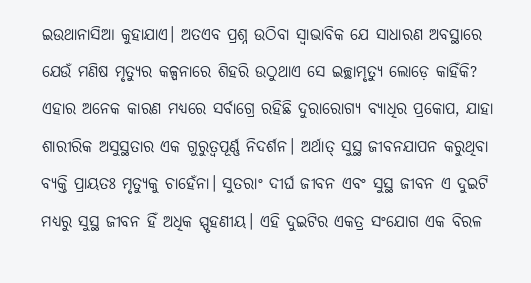ଇଉଥାନାସିଆ କୁହାଯାଏ। ଅତଏବ ପ୍ରଶ୍ନ ଉଠିବା ସ୍ବାଭାବିକ ଯେ ସାଧାରଣ ଅବସ୍ଥାରେ ଯେଉଁ ମଣିଷ ମୃତ୍ୟୁର କଳ୍ପନାରେ ଶିହରି ଉଠୁଥାଏ ସେ ଇଚ୍ଛାମୃତ୍ୟୁ ଲୋଡ଼େ କାହିଁକି? ଏହାର ଅନେକ କାରଣ ମଧ୍ୟରେ ସର୍ବାଗ୍ରେ ରହିଛି ଦୁରାରୋଗ୍ୟ ବ୍ୟାଧିର ପ୍ରକୋପ, ଯାହା ଶାରୀରିକ ଅସୁସ୍ଥତାର ଏକ ଗୁରୁତ୍ୱପୂର୍ଣ୍ଣ ନିଦର୍ଶନ। ଅର୍ଥାତ୍‌ ସୁସ୍ଥ ଜୀବନଯାପନ କରୁଥିବା ବ୍ୟକ୍ତି ପ୍ରାୟତଃ ମୃତ୍ୟୁକୁ ଚାହେଁନା। ସୁତରାଂ ଦୀର୍ଘ ଜୀବନ ଏବଂ ସୁସ୍ଥ ଜୀବନ ଏ ଦୁଇଟି ମଧ୍ୟରୁ ସୁସ୍ଥ ଜୀବନ ହିଁ ଅଧିକ ସ୍ପୃହଣୀୟ। ଏହି ଦୁଇଟିର ଏକତ୍ର ସଂଯୋଗ ଏକ ବିରଳ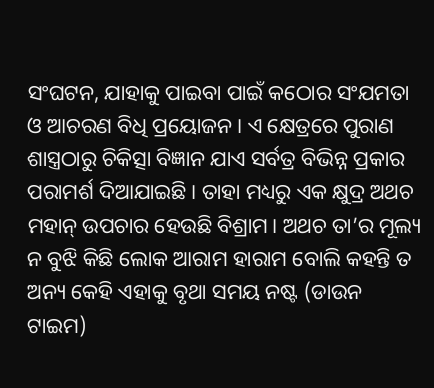ସଂଘଟନ, ଯାହାକୁ ପାଇବା ପାଇଁ କଠୋର ସଂଯମତା ଓ ଆଚରଣ ବିଧି ପ୍ରୟୋଜନ। ଏ କ୍ଷେତ୍ରରେ ପୁରାଣ ଶାସ୍ତ୍ରଠାରୁ ଚିକିତ୍ସା ବିଜ୍ଞାନ ଯାଏ ସର୍ବତ୍ର ବିଭିନ୍ନ ପ୍ରକାର ପରାମର୍ଶ ଦିଆଯାଇଛି। ତାହା ମଧ୍ୟରୁ ଏକ କ୍ଷୁଦ୍ର ଅଥଚ ମହାନ୍‌ ଉପଚାର ହେଉଛି ବିଶ୍ରାମ। ଅଥଚ ତା’ର ମୂଲ୍ୟ ନ ବୁଝି କିଛି ଲୋକ ଆରାମ ହାରାମ ବୋଲି କହନ୍ତି ତ ଅନ୍ୟ କେହି ଏହାକୁ ବୃଥା ସମୟ ନଷ୍ଟ (ଡାଉନ ଟାଇମ)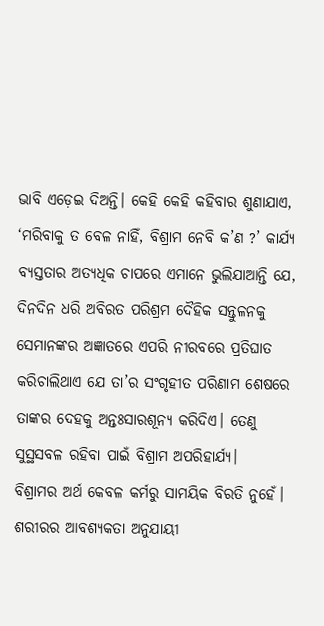ଭାବି ଏଡ଼େଇ ଦିଅନ୍ତି। କେହି କେହି କହିବାର ଶୁଣାଯାଏ, ‘ମରିବାକୁ ତ ବେଳ ନାହିଁ, ବିଶ୍ରାମ ନେବି କ’ଣ ?’ କାର୍ଯ୍ୟ ବ୍ୟସ୍ତତାର ଅତ୍ୟଧିକ ଚାପରେ ଏମାନେ ଭୁଲିଯାଆନ୍ତି ଯେ, ଦିନଦିନ ଧରି ଅବିରତ ପରିଶ୍ରମ ଦୈହିକ ସନ୍ତୁଳନକୁ ସେମାନଙ୍କର ଅଜ୍ଞାତରେ ଏପରି ନୀରବରେ ପ୍ରତିଘାତ କରିଚାଲିଥାଏ ଯେ ତା’ର ସଂଗୃହୀତ ପରିଣାମ ଶେଷରେ ତାଙ୍କର ଦେହକୁ ଅନ୍ତଃସାରଶୂନ୍ୟ କରିଦିଏ। ତେଣୁ ସୁସ୍ଥସବଳ ରହିବା ପାଇଁ ବିଶ୍ରାମ ଅପରିହାର୍ଯ୍ୟ।
ବିଶ୍ରାମର ଅର୍ଥ କେବଳ କର୍ମରୁ ସାମୟିକ ବିରତି ନୁହେଁ। ଶରୀରର ଆବଶ୍ୟକତା ଅନୁଯାୟୀ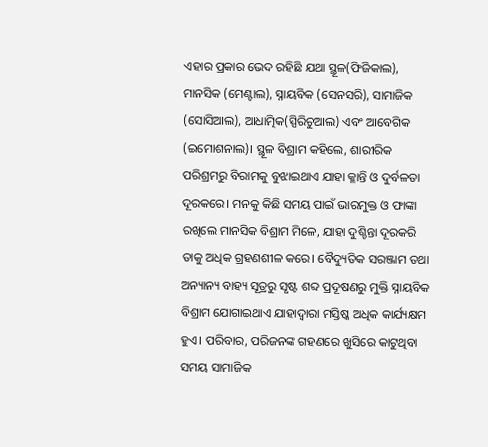ଏହାର ପ୍ରକାର ଭେଦ ରହିଛି ଯଥା ସ୍ଥୂଳ(ଫିଜିକାଲ), ମାନସିକ (ମେଣ୍ଟାଲ), ସ୍ନାୟବିକ (ସେନସରି), ସାମାଜିକ (ସୋସିଆଲ), ଆଧାତ୍ମିକ(ସ୍ପିରିଚୁଆଲ) ଏବଂ ଆବେଗିକ (ଇମୋଶନାଲ)। ସ୍ଥୂଳ ବିଶ୍ରାମ କହିଲେ, ଶାରୀରିକ ପରିଶ୍ରମରୁ ବିରାମକୁ ବୁଝାଇଥାଏ ଯାହା କ୍ଳାନ୍ତି ଓ ଦୁର୍ବଳତା ଦୂରକରେ। ମନକୁ କିଛି ସମୟ ପାଇଁ ଭାରମୁକ୍ତ ଓ ଫାଙ୍କା ରଖିଲେ ମାନସିକ ବିଶ୍ରାମ ମିଳେ, ଯାହା ଦୁଶ୍ଚିନ୍ତା ଦୂରକରି ତାକୁ ଅଧିକ ଗ୍ରହଣଶୀଳ କରେ। ବୈଦ୍ୟୁତିକ ସରଞ୍ଜାମ ତଥା ଅନ୍ୟାନ୍ୟ ବାହ୍ୟ ସୂତ୍ରରୁ ସୃଷ୍ଟ ଶବ୍ଦ ପ୍ରଦୂଷଣରୁ ମୁକ୍ତି ସ୍ନାୟବିକ ବିଶ୍ରାମ ଯୋଗାଇଥାଏ ଯାହାଦ୍ୱାରା ମସ୍ତିଷ୍କ ଅଧିକ କାର୍ଯ୍ୟକ୍ଷମ ହୁଏ। ପରିବାର, ପରିଜନଙ୍କ ଗହଣରେ ଖୁସିରେ କାଟୁଥିବା ସମୟ ସାମାଜିକ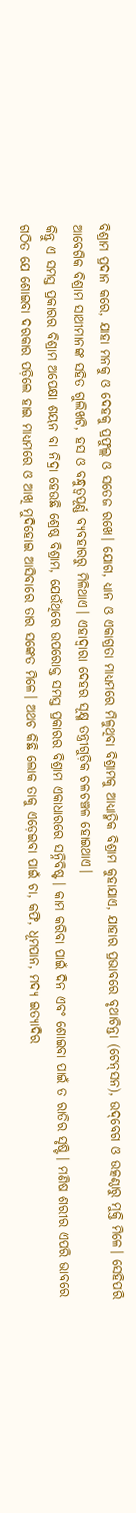ବିଶ୍ରାମ ପ୍ରଦାନ କରେ, ଯାହା ମନକୁ ଓ ଦେହକୁ ପ୍ରଫୁଲ୍ଲ ଓ ସତେଜ ରଖେ। ଯୋଗ, ଧ୍ୟାନ ଓ ଏକାଗ୍ରତା ମାଧ୍ୟମରେ ମିଳୁଥିବା ବିଶ୍ରାମକୁ ଆଧ୍ୟାତ୍ମିକ ବିଶ୍ରାମ କୁହାଯାଏ, ଯାହାର ପ୍ରଭାବରେ ବୃଥାଚିନ୍ତା (ଟେନ୍‌ସନ), ଉଦ୍‌ବେଗ ଓ ଉତ୍କଣ୍ଠାରୁ ମୁକ୍ତି ମିଳେ। ସେହିପରି ଆବେଗିକ ବିଶ୍ରାମ ସାଥୀମାନଙ୍କ ସହିତ ଗୁଲିଖଟି, ହସ ଓ ବନ୍ଧୁତ୍ୱପୂର୍ଣ୍ଣ ବ୍ୟବହାରରୁ ମିଳିଥାଏ। ଏହାଦ୍ୱାରା ଦେହର ସୂକ୍ଷ୍ମ ତନ୍ତ୍ରୀଗୁଡ଼ିକ ଚଳଚଞ୍ଚଳ ହୋଇଥାଏ।
କିନ୍ତୁ ଏ ସମସ୍ତ ପ୍ରକାରର ବିଶ୍ରାମ ଅପେକ୍ଷା ଶୟନ ବା ନିଦ୍ରା ହେଉଛି ଶ୍ରେଷ୍ଠ ବିଶ୍ରାମ, ଯେଉଁଥିରେ ଉପରୋକ୍ତ ସମସ୍ତ ପ୍ରକାରର ବିଶ୍ରାମ ଏକାଧାରରେ ସନ୍ନିବିଷ୍ଟ। କାମ କରିବା ପାଇଁ ଦିନ ଏବଂ ଶୋଇବା ପାଇଁ ତ ରାତିର ସୃଷ୍ଟି। ମଣିଷ ଶରୀର ଏପରି ଭାବରେ ଗଠିତ ଯେ ଶୋଇବା ଦରକାର ପଡ଼ିଲେ ହାଇ ମାଧ୍ୟମରେ ଓ ଆଖି ମୁଦିହୋଇ ଆସିବାରେ ତାର ସଙ୍କେତ ମିଳେ। ଅଥଚ କିଛି ଲୋକ ତାକୁ ଏଡ଼େଇବା ପାଇଁ ଚା, କଫି, ଧୂମପାନ, ମଦ୍ୟ ଇତ୍ୟାଦିର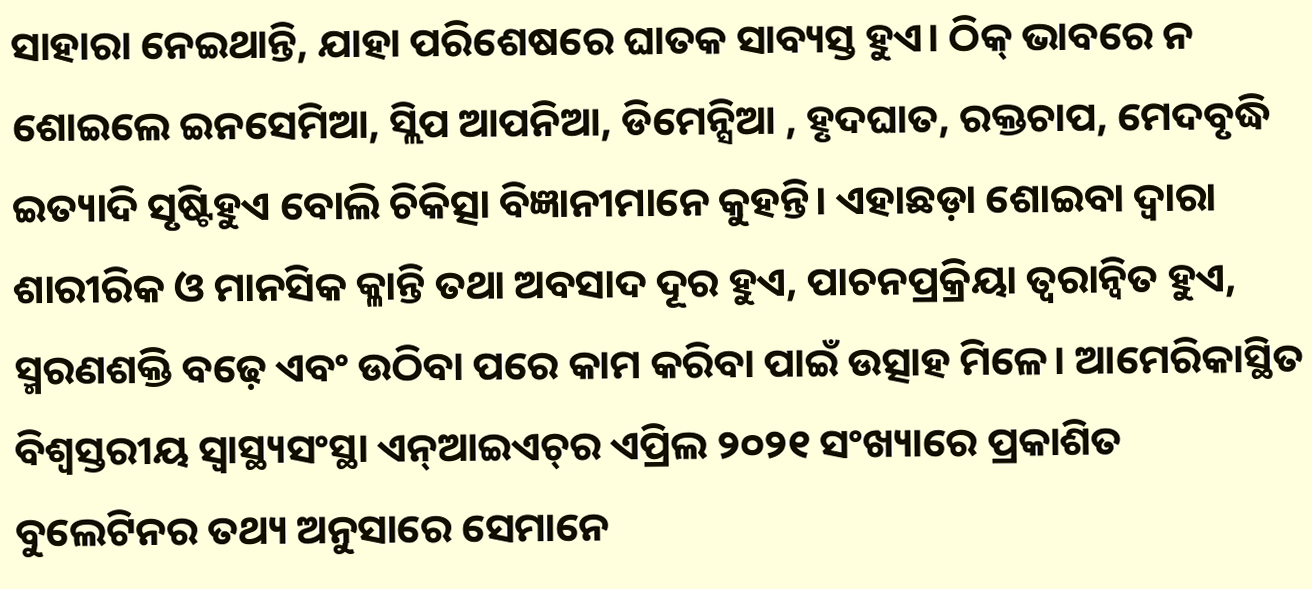ସାହାରା ନେଇଥାନ୍ତି, ଯାହା ପରିଶେଷରେ ଘାତକ ସାବ୍ୟସ୍ତ ହୁଏ। ଠିକ୍‌ ଭାବରେ ନ ଶୋଇଲେ ଇନସେମିଆ, ସ୍ଲିପ ଆପନିଆ, ଡିମେନ୍ସିଆ , ହୃଦଘାତ, ରକ୍ତଚାପ, ମେଦବୃଦ୍ଧି ଇତ୍ୟାଦି ସୃଷ୍ଟିହୁଏ ବୋଲି ଚିକିତ୍ସା ବିଜ୍ଞାନୀମାନେ କୁହନ୍ତି। ଏହାଛଡ଼ା ଶୋଇବା ଦ୍ୱାରା ଶାରୀରିକ ଓ ମାନସିକ କ୍ଳାନ୍ତି ତଥା ଅବସାଦ ଦୂର ହୁଏ, ପାଚନପ୍ରକ୍ରିୟା ତ୍ୱରାନ୍ବିତ ହୁଏ, ସ୍ମରଣଶକ୍ତି ବଢ଼େ ଏବଂ ଉଠିବା ପରେ କାମ କରିବା ପାଇଁ ଉତ୍ସାହ ମିଳେ। ଆମେରିକାସ୍ଥିତ ବିଶ୍ୱସ୍ତରୀୟ ସ୍ବାସ୍ଥ୍ୟସଂସ୍ଥା ଏନ୍‌ଆଇଏଚ୍‌ର ଏପ୍ରିଲ ୨୦୨୧ ସଂଖ୍ୟାରେ ପ୍ରକାଶିତ ବୁଲେଟିନର ତଥ୍ୟ ଅନୁସାରେ ସେମାନେ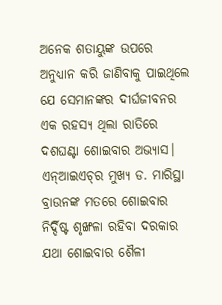ଅନେକ ଶତାୟୁଙ୍କ ଉପରେ ଅନୁଧ୍ୟାନ କରି ଜାଣିବାକୁ ପାଇଥିଲେ ଯେ ସେମାନଙ୍କର ଦୀର୍ଘଜୀବନର ଏକ ରହସ୍ୟ ଥିଲା ରାତିରେ ଦଶଘଣ୍ଟା ଶୋଇବାର ଅଭ୍ୟାସ।
ଏନ୍‌ଆଇଏଚ୍‌ର ମୁଖ୍ୟ ଡ. ମାରିସ୍ଥା ବ୍ରାଉନଙ୍କ ମତରେ ଶୋଇବାର ନିର୍ଦ୍ଦିଷ୍ଟ ଶୃଙ୍ଖଳା ରହିବା ଦରକାର ଯଥା ଶୋଇବାର ଶୈଳୀ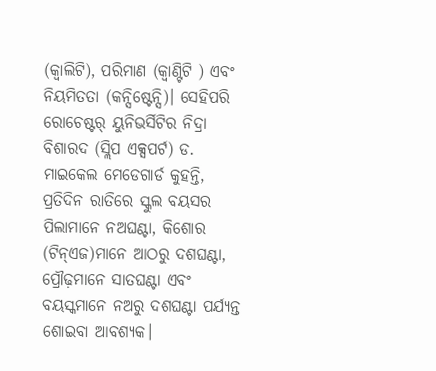(କ୍ୱାଲିଟି), ପରିମାଣ (କ୍ବାଣ୍ଟିଟି ) ଏବଂ ନିୟମିତତା (କନ୍ସିଷ୍ଟେନ୍ସି)। ସେହିପରି ରୋଚେଷ୍ଟର୍‌ ୟୁନିଭର୍ସିଟିର ନିଦ୍ରା ବିଶାରଦ (ସ୍ଲିପ ଏକ୍ସପର୍ଟ) ଡ. ମାଇକେଲ ମେଡେଗାର୍ଡ କୁହନ୍ତି, ପ୍ରତିଦିନ ରାତିରେ ସ୍କୁଲ ବୟସର ପିଲାମାନେ ନଅଘଣ୍ଟା, କିଶୋର (ଟିନ୍‌ଏଜ)ମାନେ ଆଠରୁ ଦଶଘଣ୍ଟା, ପ୍ରୌଢ଼ମାନେ ସାତଘଣ୍ଟା ଏବଂ ବୟସ୍କମାନେ ନଅରୁ ଦଶଘଣ୍ଟା ପର୍ଯ୍ୟନ୍ତ ଶୋଇବା ଆବଶ୍ୟକ।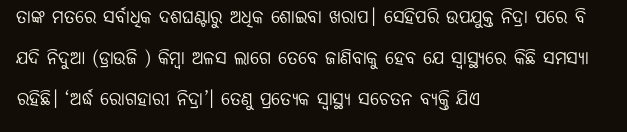ତାଙ୍କ ମତରେ ସର୍ବାଧିକ ଦଶଘଣ୍ଟାରୁ ଅଧିକ ଶୋଇବା ଖରାପ। ସେହିପରି ଉପଯୁକ୍ତ ନିଦ୍ରା ପରେ ବି ଯଦି ନିଦୁଆ (ଡ୍ରାଉଜି ) କିମ୍ବା ଅଳସ ଲାଗେ ତେବେ ଜାଣିବାକୁ ହେବ ଯେ ସ୍ବାସ୍ଥ୍ୟରେ କିଛି ସମସ୍ୟା ରହିଛି। ‘ଅର୍ଦ୍ଧ ରୋଗହାରୀ ନିଦ୍ରା’। ତେଣୁ ପ୍ରତ୍ୟେକ ସ୍ବାସ୍ଥ୍ୟ ସଚେତନ ବ୍ୟକ୍ତି ଯିଏ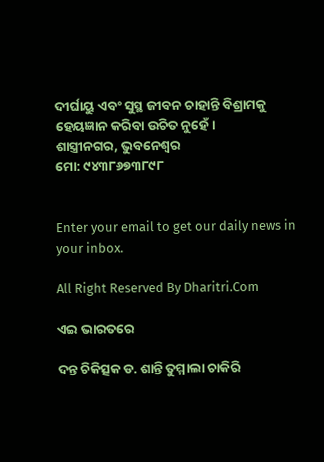ଦୀର୍ଘାୟୁ ଏବଂ ସୁସ୍ଥ ଜୀବନ ଚାହାନ୍ତି ବିଶ୍ରାମକୁ ହେୟଜ୍ଞାନ କରିବା ଉଚିତ ନୁହେଁ।
ଶାସ୍ତ୍ରୀନଗର, ଭୁବନେଶ୍ୱର
ମୋ: ୯୪୩୮୬୭୩୮୯୮


Enter your email to get our daily news in your inbox.

All Right Reserved By Dharitri.Com

ଏଇ ଭାରତରେ

ଦନ୍ତ ଚିକିତ୍ସକ ଡ. ଶାନ୍ତି ତୁମ୍ମାଲା ଚାକିରି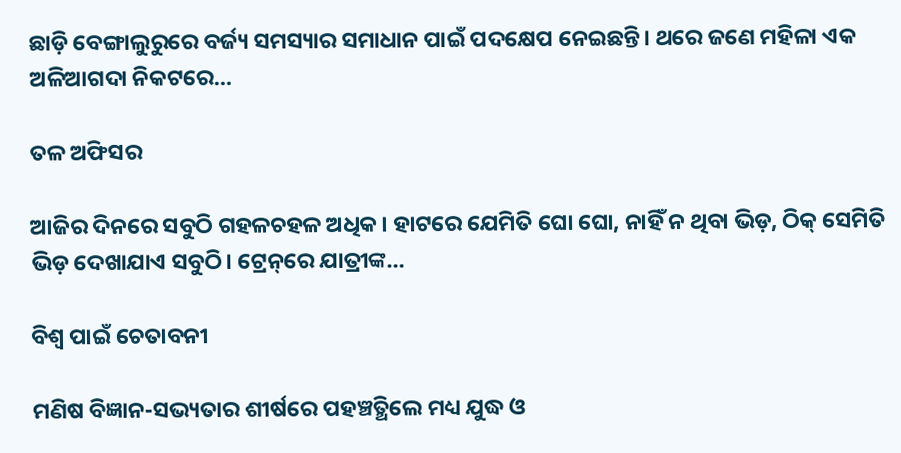ଛାଡ଼ି ବେଙ୍ଗାଲୁରୁରେ ବର୍ଜ୍ୟ ସମସ୍ୟାର ସମାଧାନ ପାଇଁ ପଦକ୍ଷେପ ନେଇଛନ୍ତି। ଥରେ ଜଣେ ମହିଳା ଏକ ଅଳିଆଗଦା ନିକଟରେ…

ତଳ ଅଫିସର

ଆଜିର ଦିନରେ ସବୁଠି ଗହଳଚହଳ ଅଧିକ। ହାଟରେ ଯେମିତି ଘୋ ଘୋ, ନାହିଁ ନ ଥିବା ଭିଡ଼, ଠିକ୍‌ ସେମିତି ଭିଡ଼ ଦେଖାଯାଏ ସବୁଠି। ଟ୍ରେନ୍‌ରେ ଯାତ୍ରୀଙ୍କ…

ବିଶ୍ୱ ପାଇଁ ଚେତାବନୀ

ମଣିଷ ବିଜ୍ଞାନ-ସଭ୍ୟତାର ଶୀର୍ଷରେ ପହଞ୍ଚତ୍ଥିଲେ ମଧ୍ୟ ଯୁଦ୍ଧ ଓ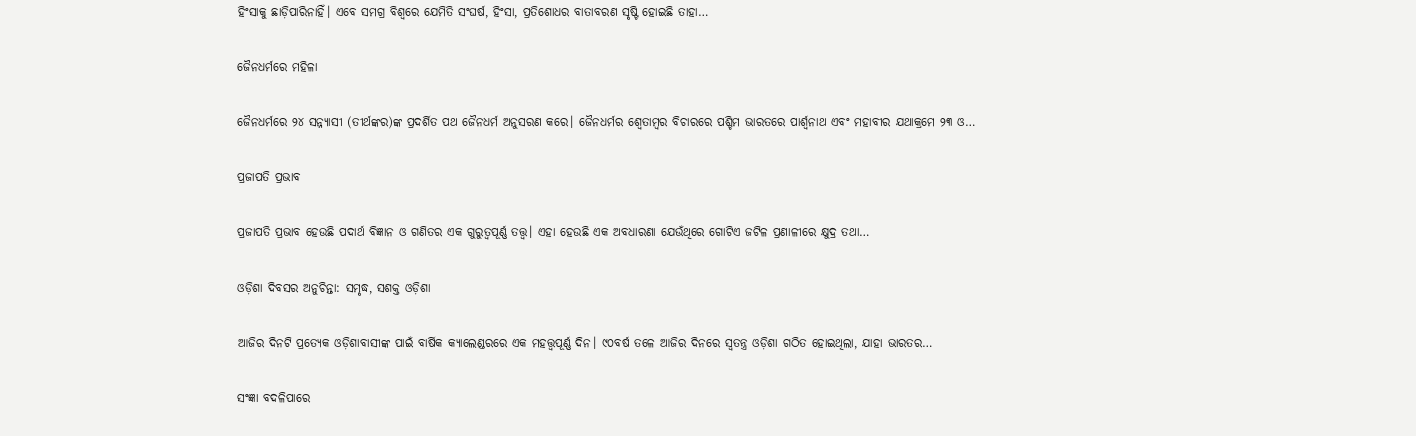ହିଂସାକୁ ଛାଡ଼ିପାରିନାହିଁ। ଏବେ ସମଗ୍ର ବିଶ୍ୱରେ ଯେମିତି ସଂଘର୍ଷ, ହିଂସା, ପ୍ରତିଶୋଧର ବାତାବରଣ ସୃଷ୍ଟି ହୋଇଛି ତାହା…

ଜୈନଧର୍ମରେ ମହିଳା

ଜୈନଧର୍ମରେ ୨୪ ସନ୍ନ୍ୟାସୀ (ତୀର୍ଥଙ୍କର)ଙ୍କ ପ୍ରଦର୍ଶିତ ପଥ ଜୈନଧର୍ମ ଅନୁସରଣ କରେ। ଜୈନଧର୍ମର ଶ୍ୱେତାମ୍ବର ବିଚାରରେ ପଶ୍ଚିମ ଭାରତରେ ପାର୍ଶ୍ୱନାଥ ଏବଂ ମହାବୀର ଯଥାକ୍ରମେ ୨୩ ଓ…

ପ୍ରଜାପତି ପ୍ରଭାବ

ପ୍ରଜାପତି ପ୍ରଭାବ ହେଉଛି ପଦାର୍ଥ ବିଜ୍ଞାନ ଓ ଗଣିତର ଏକ ଗୁରୁତ୍ୱପୂର୍ଣ୍ଣ ତତ୍ତ୍ୱ। ଏହା ହେଉଛି ଏକ ଅବଧାରଣା ଯେଉଁଥିରେ ଗୋଟିଏ ଜଟିଳ ପ୍ରଣାଳୀରେ କ୍ଷୁଦ୍ର ତଥା…

ଓଡ଼ିଶା ଦିବସର ଅନୁଚିନ୍ତା: ସମୃଦ୍ଧ, ସଶକ୍ତ ଓଡ଼ିଶା

ଆଜିର ଦିନଟି ପ୍ରତ୍ୟେକ ଓଡ଼ିଶାବାସୀଙ୍କ ପାଇଁ ବାର୍ଷିକ କ୍ୟାଲେଣ୍ଡରରେ ଏକ ମହତ୍ତ୍ୱପୂର୍ଣ୍ଣ ଦିନ। ୯୦ବର୍ଷ ତଳେ ଆଜିର ଦିନରେ ସ୍ବତନ୍ତ୍ର ଓଡ଼ିଶା ଗଠିତ ହୋଇଥିଲା, ଯାହା ଭାରତର…

ସଂଜ୍ଞା ବଦଳିପାରେ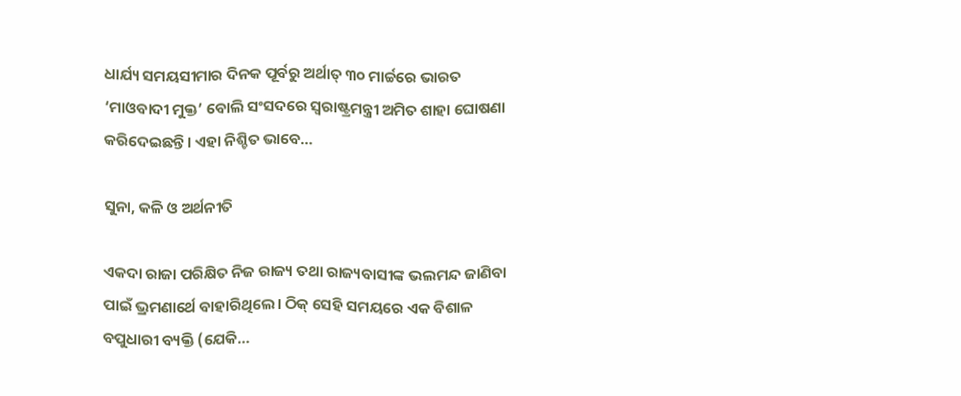ଧାର୍ଯ୍ୟ ସମୟସୀମାର ଦିନକ ପୂର୍ବରୁ ଅର୍ଥାତ୍‌ ୩୦ ମାର୍ଚ୍ଚରେ ଭାରତ ‘ମାଓବାଦୀ ମୁକ୍ତ’ ବୋଲି ସଂସଦରେ ସ୍ବରାଷ୍ଟ୍ରମନ୍ତ୍ରୀ ଅମିତ ଶାହା ଘୋଷଣା କରିଦେଇଛନ୍ତି। ଏହା ନିଶ୍ଚିତ ଭାବେ…

ସୁନା, କଳି ଓ ଅର୍ଥନୀତି

ଏକଦା ରାଜା ପରିକ୍ଷିତ ନିଜ ରାଜ୍ୟ ତଥା ରାଜ୍ୟବାସୀଙ୍କ ଭଲମନ୍ଦ ଜାଣିବା ପାଇଁ ଭ୍ରମଣାର୍ଥେ ବାହାରିଥିଲେ। ଠିକ୍‌ ସେହି ସମୟରେ ଏକ ବିଶାଳ ବପୁଧାରୀ ବ୍ୟକ୍ତି (ଯେକି…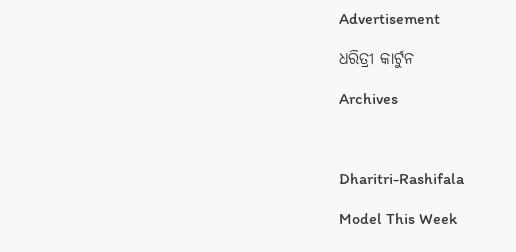Advertisement

ଧରିତ୍ରୀ କାର୍ଟୁନ

Archives



Dharitri-Rashifala

Model This Week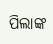ପିଲାଙ୍କ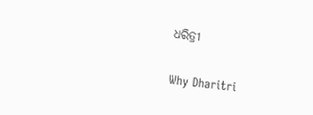ଧରିତ୍ରୀ

Why Dharitri